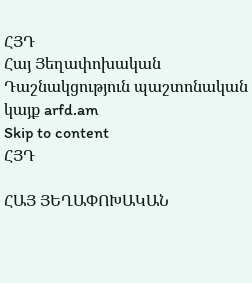ՀՅԴ
Հայ Յեղափոխական Դաշնակցություն պաշտոնական կայք arfd.am
Skip to content
ՀՅԴ

ՀԱՅ ՅԵՂԱՓՈԽԱԿԱՆ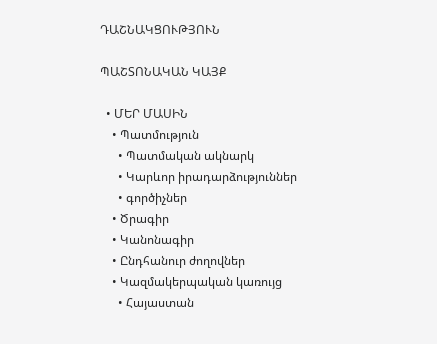ԴԱՇՆԱԿՑՈՒԹՅՈՒՆ

ՊԱՇՏՈՆԱԿԱՆ ԿԱՅՔ

  • ՄԵՐ ՄԱՍԻՆ
    • Պատմություն
      • Պատմական ակնարկ
      • Կարևոր իրադարձություններ
      • գործիչներ
    • Ծրագիր
    • Կանոնագիր
    • Ընդհանուր ժողովներ
    • Կազմակերպական կառույց
      • Հայաստան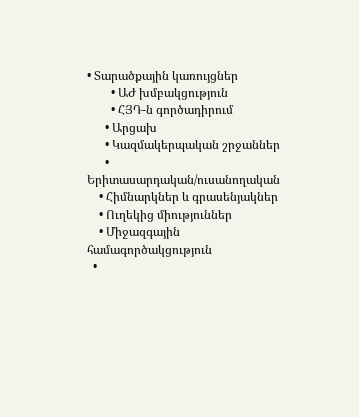• Տարածքային կառույցներ
        • ԱԺ խմբակցություն
        • ՀՅԴ-ն գործադիրում
      • Արցախ
      • Կազմակերպական շրջաններ
      • Երիտասարդական/ուսանողական
    • Հիմնարկներ և գրասենյակներ
    • Ուղեկից միություններ
    • Միջազգային համագործակցություն
  •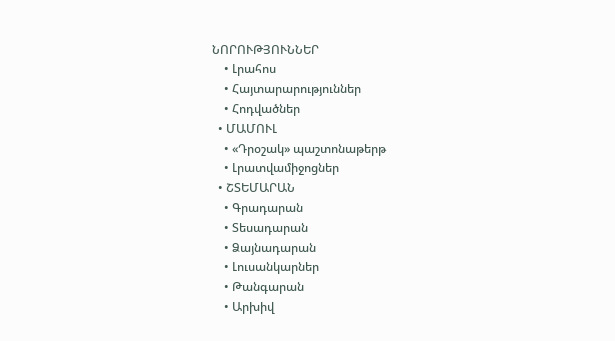ՆՈՐՈՒԹՅՈՒՆՆԵՐ
    • Լրահոս
    • Հայտարարություններ
    • Հոդվածներ
  • ՄԱՄՈՒԼ
    • «Դրօշակ» պաշտոնաթերթ
    • Լրատվամիջոցներ
  • ՇՏԵՄԱՐԱՆ
    • Գրադարան
    • Տեսադարան
    • Ձայնադարան
    • Լուսանկարներ
    • Թանգարան
    • Արխիվ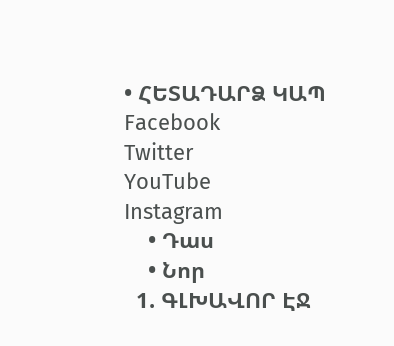• ՀԵՏԱԴԱՐՁ ԿԱՊ
Facebook
Twitter
YouTube
Instagram
    • Դաս
    • Նոր
  1. ԳԼԽԱՎՈՐ ԷՋ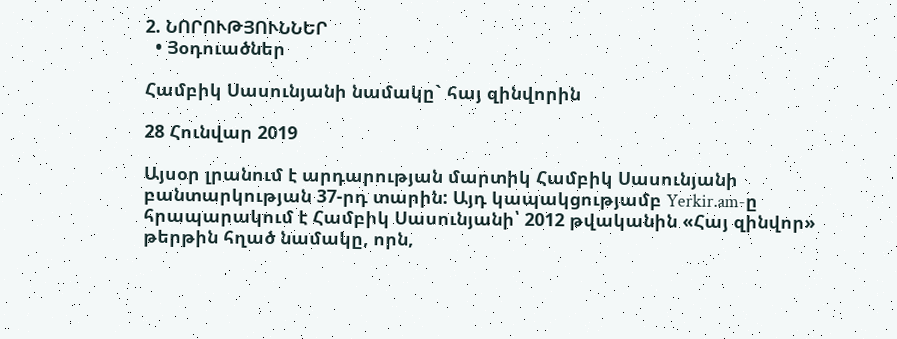2. ՆՈՐՈՒԹՅՈՒՆՆԵՐ
  • Յօդուածներ

Համբիկ Սասունյանի նամակը` հայ զինվորին

28 Հունվար 2019

Այսօր լրանում է արդարության մարտիկ Համբիկ Սասունյանի բանտարկության 37-րդ տարին: Այդ կապակցությամբ Yerkir.am-ը հրապարակում է Համբիկ Սասունյանի՝ 2012 թվականին «Հայ զինվոր» թերթին հղած նամակը, որն,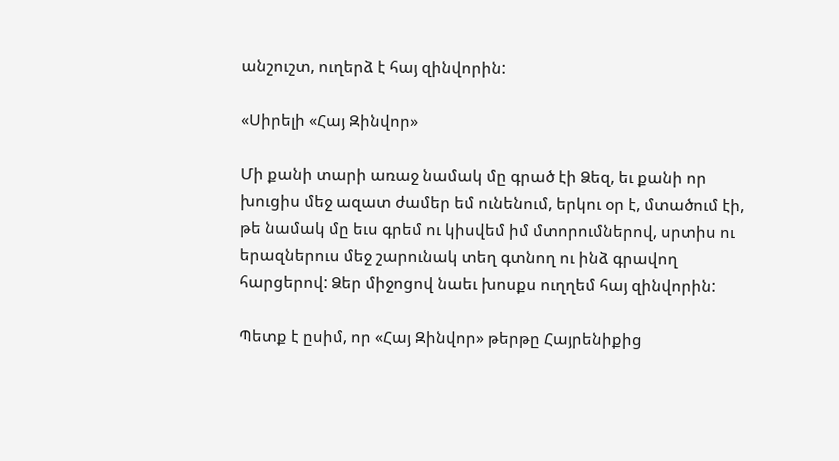անշուշտ, ուղերձ է հայ զինվորին:

«Սիրելի «Հայ Զինվոր»

Մի քանի տարի առաջ նամակ մը գրած էի Ձեզ, եւ քանի որ խուցիս մեջ ազատ ժամեր եմ ունենում, երկու օր է, մտածում էի, թե նամակ մը եւս գրեմ ու կիսվեմ իմ մտորումներով, սրտիս ու երազներուս մեջ շարունակ տեղ գտնող ու ինձ գրավող հարցերով: Ձեր միջոցով նաեւ խոսքս ուղղեմ հայ զինվորին:

Պետք է ըսիմ, որ «Հայ Զինվոր» թերթը Հայրենիքից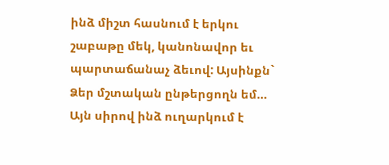ինձ միշտ հասնում է երկու շաբաթը մեկ, կանոնավոր եւ պարտաճանաչ ձեւով: Այսինքն` Ձեր մշտական ընթերցողն եմ… Այն սիրով ինձ ուղարկում է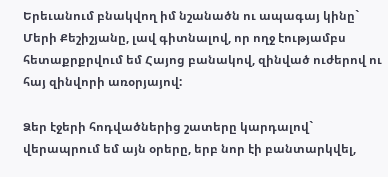Երեւանում բնակվող իմ նշանածն ու ապագայ կինը` Մերի Քեշիշյանը, լավ գիտնալով, որ ողջ էությամբս հետաքրքրվում եմ Հայոց բանակով, զինված ուժերով ու հայ զինվորի առօրյայով:

Ձեր էջերի հոդվածներից շատերը կարդալով` վերապրում եմ այն օրերը, երբ նոր էի բանտարկվել,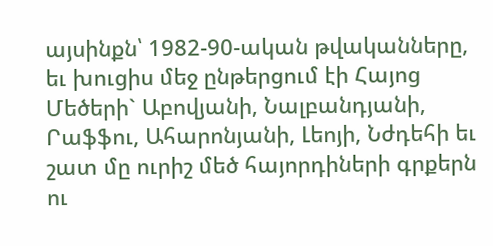այսինքն՝ 1982-90-ական թվականները, եւ խուցիս մեջ ընթերցում էի Հայոց Մեծերի` Աբովյանի, Նալբանդյանի, Րաֆֆու, Ահարոնյանի, Լեոյի, Նժդեհի եւ շատ մը ուրիշ մեծ հայորդիների գրքերն ու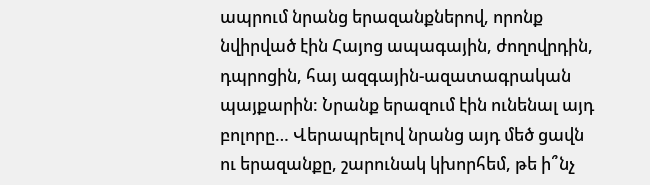ապրում նրանց երազանքներով, որոնք նվիրված էին Հայոց ապագային, ժողովրդին, դպրոցին, հայ ազգային-ազատագրական պայքարին: Նրանք երազում էին ունենալ այդ բոլորը… Վերապրելով նրանց այդ մեծ ցավն ու երազանքը, շարունակ կխորհեմ, թե ի՞նչ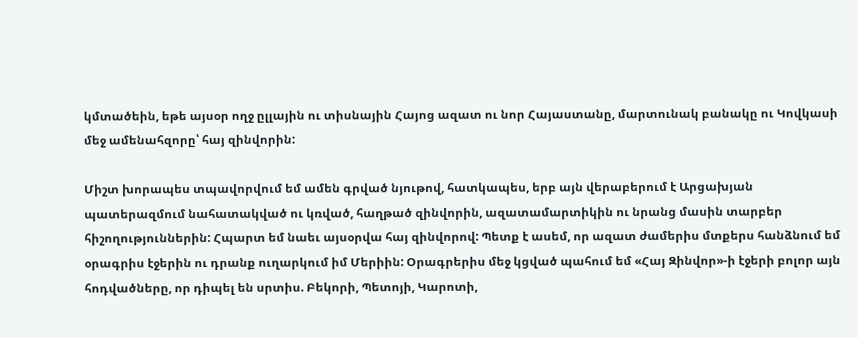կմտածեին, եթե այսօր ողջ ըլլային ու տիսնային Հայոց ազատ ու նոր Հայաստանը, մարտունակ բանակը ու Կովկասի մեջ ամենահզորը՝ հայ զինվորին:

Միշտ խորապես տպավորվում եմ ամեն գրված նյութով, հատկապես, երբ այն վերաբերում է Արցախյան պատերազմում նահատակված ու կռված, հաղթած զինվորին, ազատամարտիկին ու նրանց մասին տարբեր հիշողություններին: Հպարտ եմ նաեւ այսօրվա հայ զինվորով: Պետք է ասեմ, որ ազատ ժամերիս մտքերս հանձնում եմ օրագրիս էջերին ու դրանք ուղարկում իմ Մերիին: Օրագրերիս մեջ կցված պահում եմ «Հայ Զինվոր»-ի էջերի բոլոր այն հոդվածները, որ դիպել են սրտիս. Բեկորի, Պետոյի, Կարոտի,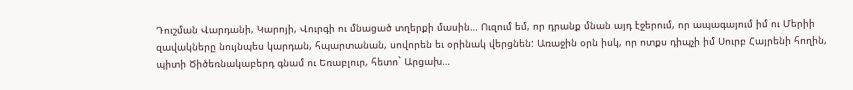Դուշման Վարդանի, Կարոյի, Վուրգի ու մնացած տղերքի մասին… Ուզում եմ, որ դրանք մնան այդ էջերում, որ ապագայում իմ ու Մերիի զավակները նույնպես կարդան, հպարտանան, սովորեն եւ օրինակ վերցնեն: Առաջին օրն իսկ, որ ոտքս դիպչի իմ Սուրբ Հայրենի հողին, պիտի Ծիծեռնակաբերդ գնամ ու Եռաբլուր, հետո` Արցախ…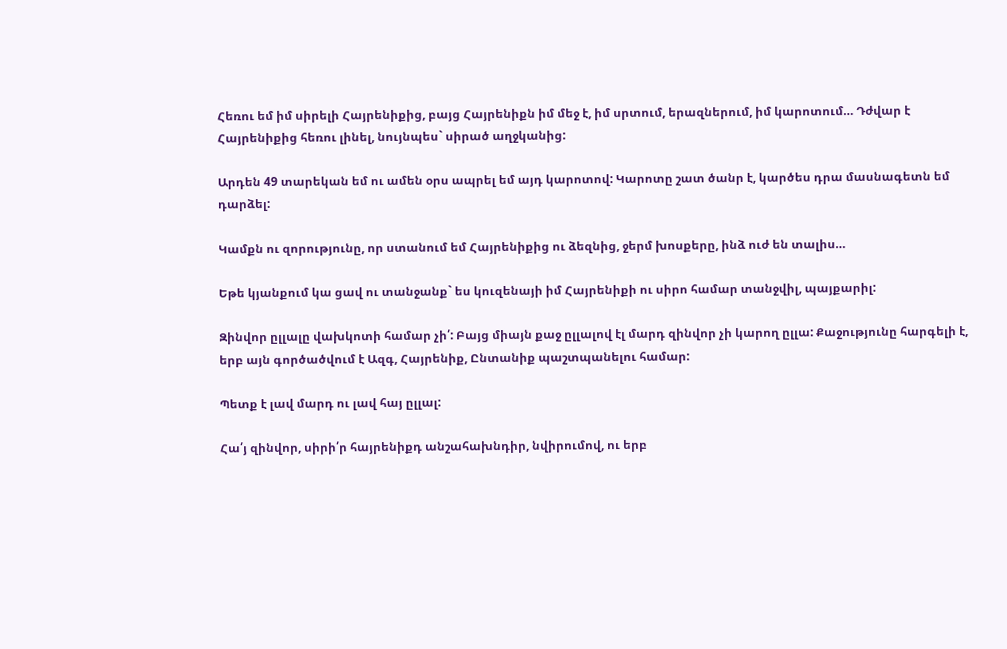Հեռու եմ իմ սիրելի Հայրենիքից, բայց Հայրենիքն իմ մեջ է, իմ սրտում, երազներում, իմ կարոտում… Դժվար է Հայրենիքից հեռու լինել, նույնպես` սիրած աղջկանից:

Արդեն 49 տարեկան եմ ու ամեն օրս ապրել եմ այդ կարոտով: Կարոտը շատ ծանր է, կարծես դրա մասնագետն եմ դարձել:

Կամքն ու զորությունը, որ ստանում եմ Հայրենիքից ու ձեզնից, ջերմ խոսքերը, ինձ ուժ են տալիս…

Եթե կյանքում կա ցավ ու տանջանք` ես կուզենայի իմ Հայրենիքի ու սիրո համար տանջվիլ, պայքարիլ:

Զինվոր ըլլալը վախկոտի համար չի՛: Բայց միայն քաջ ըլլալով էլ մարդ զինվոր չի կարող ըլլա: Քաջությունը հարգելի է, երբ այն գործածվում է Ազգ, Հայրենիք, Ընտանիք պաշտպանելու համար:

Պետք է լավ մարդ ու լավ հայ ըլլալ:

Հա՛յ զինվոր, սիրի՛ր հայրենիքդ անշահախնդիր, նվիրումով, ու երբ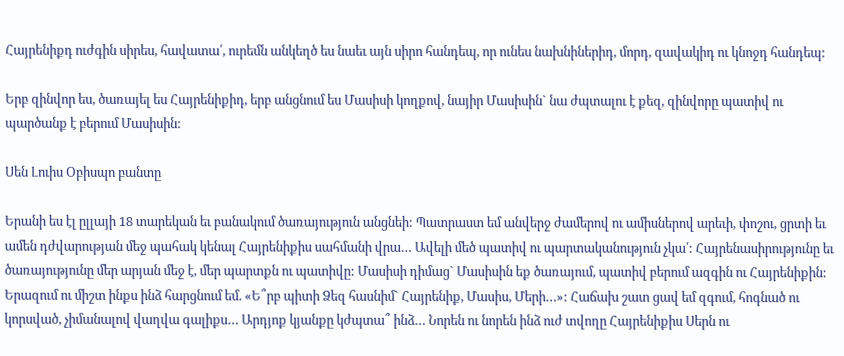Հայրենիքդ ուժգին սիրես, հավատա՛, ուրեմն անկեղծ ես նաեւ այն սիրո հանդեպ, որ ունես նախնիներիդ, մորդ, զավակիդ ու կնոջդ հանդեպ:

Երբ զինվոր ես, ծառայել ես Հայրենիքիդ, երբ անցնում ես Մասիսի կողքով, նայիր Մասիսին` նա ժպտալու է քեզ, զինվորը պատիվ ու պարծանք է բերում Մասիսին:

Սեն Լուիս Օբիսպո բանտը

Երանի ես էլ ըլլայի 18 տարեկան եւ բանակում ծառայություն անցնեի: Պատրաստ եմ անվերջ ժամերով ու ամիսներով արեւի, փոշու, ցրտի եւ ամեն դժվարության մեջ պահակ կենալ Հայրենիքիս սահմանի վրա… Ավելի մեծ պատիվ ու պարտականություն չկա՛: Հայրենասիրությունը եւ ծառայությունը մեր արյան մեջ է, մեր պարտքն ու պատիվը: Մասիսի դիմաց` Մասիսին եք ծառայում, պատիվ բերում ազգին ու Հայրենիքին: Երազում ու միշտ ինքս ինձ հարցնում եմ. «Ե՞րբ պիտի Ձեզ հասնիմ` Հայրենիք, Մասիս, Մերի…»: Հաճախ շատ ցավ եմ զգում, հոգնած ու կորսված, չիմանալով վաղվա գալիքս… Արդյոք կյանքը կժպտա՞ ինձ… Նորեն ու նորեն ինձ ուժ տվողը Հայրենիքիս Սերն ու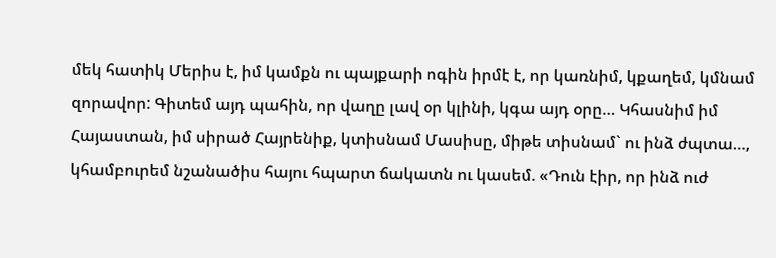մեկ հատիկ Մերիս է, իմ կամքն ու պայքարի ոգին իրմէ է, որ կառնիմ, կքաղեմ, կմնամ զորավոր: Գիտեմ այդ պահին, որ վաղը լավ օր կլինի, կգա այդ օրը… Կհասնիմ իմ Հայաստան, իմ սիրած Հայրենիք, կտիսնամ Մասիսը, միթե տիսնամ` ու ինձ ժպտա…, կհամբուրեմ նշանածիս հայու հպարտ ճակատն ու կասեմ. «Դուն էիր, որ ինձ ուժ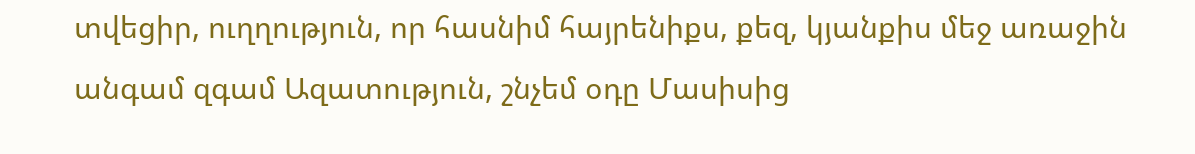տվեցիր, ուղղություն, որ հասնիմ հայրենիքս, քեզ, կյանքիս մեջ առաջին անգամ զգամ Ազատություն, շնչեմ օդը Մասիսից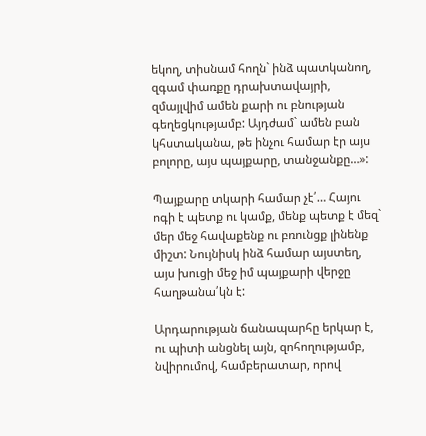եկող, տիսնամ հողն` ինձ պատկանող, զգամ փառքը դրախտավայրի, զմայլվիմ ամեն քարի ու բնության գեղեցկությամբ: Այդժամ` ամեն բան կհստականա, թե ինչու համար էր այս բոլորը, այս պայքարը, տանջանքը…»:

Պայքարը տկարի համար չէ՛… Հայու ոգի է պետք ու կամք, մենք պետք է մեզ` մեր մեջ հավաքենք ու բռունցք լինենք միշտ: Նույնիսկ ինձ համար այստեղ, այս խուցի մեջ իմ պայքարի վերջը հաղթանա՛կն է:

Արդարության ճանապարհը երկար է, ու պիտի անցնել այն, զոհողությամբ, նվիրումով, համբերատար, որով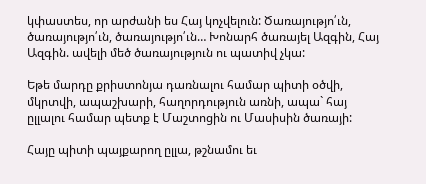կփաստես, որ արժանի ես Հայ կոչվելուն: Ծառայությո՛ւն, ծառայությո՛ւն, ծառայությո՛ւն… Խոնարհ ծառայել Ազգին, Հայ Ազգին. ավելի մեծ ծառայություն ու պատիվ չկա:

Եթե մարդը քրիստոնյա դառնալու համար պիտի օծվի, մկրտվի, ապաշխարի, հաղորդություն առնի, ապա` հայ ըլլալու համար պետք է Մաշտոցին ու Մասիսին ծառայի:

Հայը պիտի պայքարող ըլլա, թշնամու եւ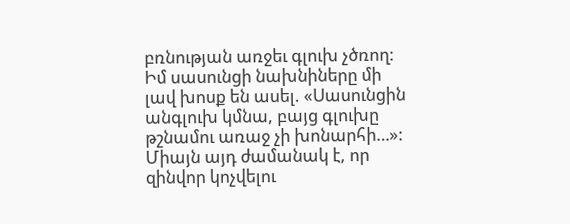բռնության առջեւ գլուխ չծռող: Իմ սասունցի նախնիները մի լավ խոսք են ասել. «Սասունցին անգլուխ կմնա, բայց գլուխը թշնամու առաջ չի խոնարհի…»: Միայն այդ ժամանակ է, որ զինվոր կոչվելու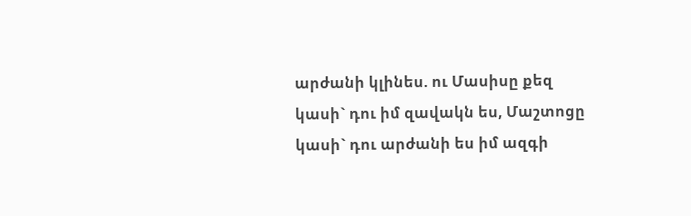արժանի կլինես. ու Մասիսը քեզ կասի` դու իմ զավակն ես, Մաշտոցը կասի` դու արժանի ես իմ ազգի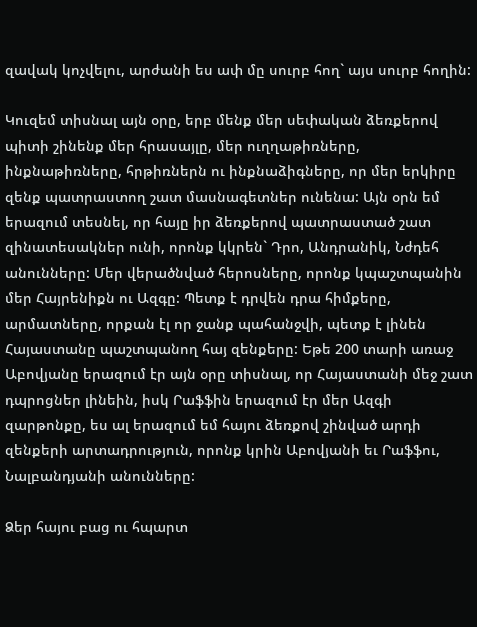զավակ կոչվելու, արժանի ես ափ մը սուրբ հող` այս սուրբ հողին:

Կուզեմ տիսնալ այն օրը, երբ մենք մեր սեփական ձեռքերով պիտի շինենք մեր հրասայլը, մեր ուղղաթիռները, ինքնաթիռները, հրթիռներն ու ինքնաձիգները, որ մեր երկիրը զենք պատրաստող շատ մասնագետներ ունենա: Այն օրն եմ երազում տեսնել, որ հայը իր ձեռքերով պատրաստած շատ զինատեսակներ ունի, որոնք կկրեն` Դրո, Անդրանիկ, Նժդեհ անունները: Մեր վերածնված հերոսները, որոնք կպաշտպանին մեր Հայրենիքն ու Ազգը: Պետք է դրվեն դրա հիմքերը, արմատները, որքան էլ որ ջանք պահանջվի, պետք է լինեն Հայաստանը պաշտպանող հայ զենքերը: Եթե 200 տարի առաջ Աբովյանը երազում էր այն օրը տիսնալ, որ Հայաստանի մեջ շատ դպրոցներ լինեին, իսկ Րաֆֆին երազում էր մեր Ազգի զարթոնքը, ես ալ երազում եմ հայու ձեռքով շինված արդի զենքերի արտադրություն, որոնք կրին Աբովյանի եւ Րաֆֆու, Նալբանդյանի անունները:

Ձեր հայու բաց ու հպարտ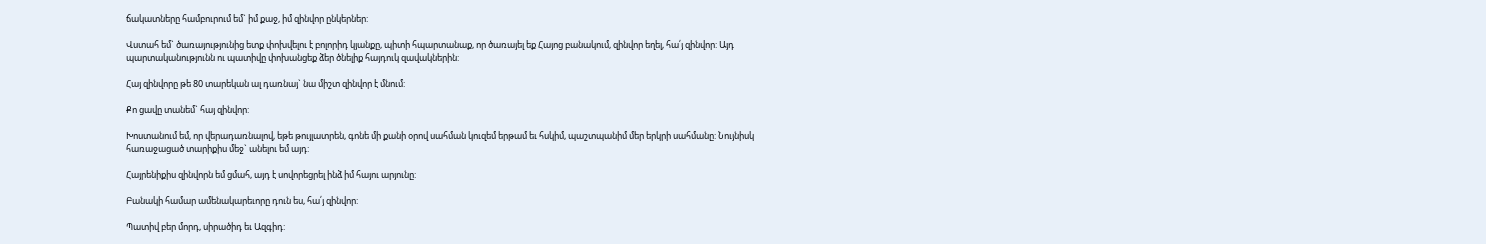ճակատները համբուրում եմ` իմ քաջ, իմ զինվոր ընկերներ:

Վստահ եմ` ծառայությունից ետք փոխվելու է բոլորիդ կյանքը, պիտի հպարտանաք, որ ծառայել եք Հայոց բանակում, զինվոր եղել, հա՛յ զինվոր: Այդ պարտականությունն ու պատիվը փոխանցեք ձեր ծնելիք հայդուկ զավակներին:

Հայ զինվորը թե 80 տարեկան ալ դառնայ` նա միշտ զինվոր է մնում:

Քո ցավը տանեմ` հայ զինվոր:

Խոստանում եմ, որ վերադառնալով, եթե թույլատրեն, գոնե մի քանի օրով սահման կուզեմ երթամ եւ հսկիմ, պաշտպանիմ մեր երկրի սահմանը: Նույնիսկ հառաջացած տարիքիս մեջ` անելու եմ այդ:

Հայրենիքիս զինվորն եմ ցմահ, այդ է սովորեցրել ինձ իմ հայու արյունը:

Բանակի համար ամենակարեւորը դուն ես, հա՛յ զինվոր:

Պատիվ բեր մորդ, սիրածիդ եւ Ազգիդ: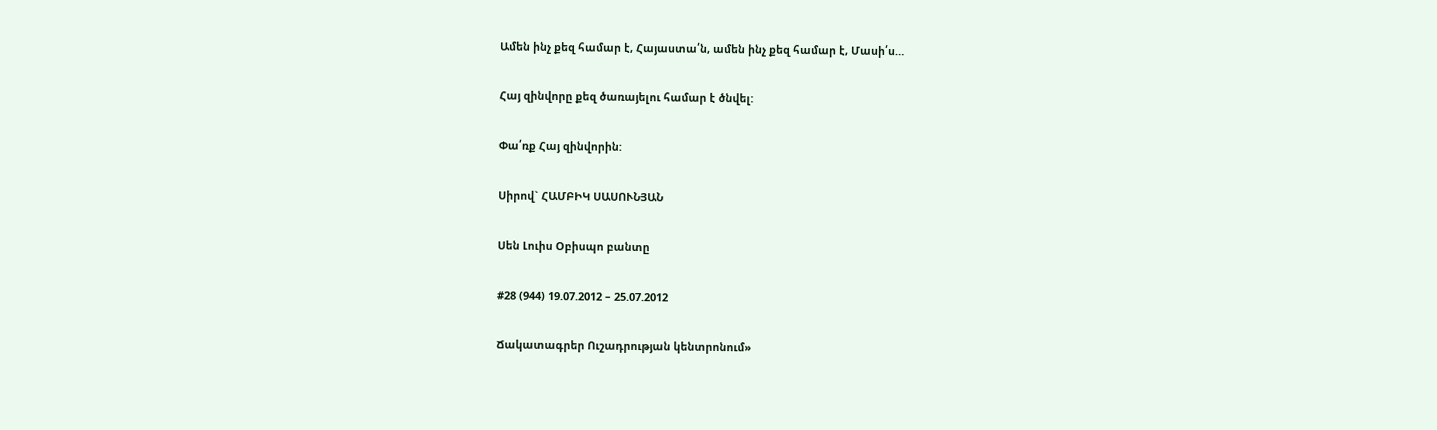Ամեն ինչ քեզ համար է, Հայաստա՛ն, ամեն ինչ քեզ համար է, Մասի՛ս…

Հայ զինվորը քեզ ծառայելու համար է ծնվել:

Փա՛ռք Հայ զինվորին:

Սիրով` ՀԱՄԲԻԿ ՍԱՍՈՒՆՅԱՆ

Սեն Լուիս Օբիսպո բանտը

#28 (944) 19.07.2012 – 25.07.2012

Ճակատագրեր Ուշադրության կենտրոնում»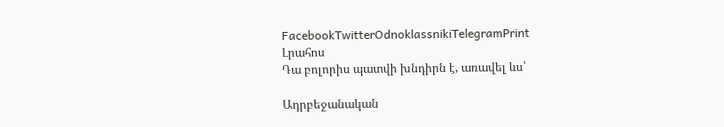FacebookTwitterOdnoklassnikiTelegramPrint
Լրահոս
Դա բոլորիս պատվի խնդիրն է, առավել ևս՝

Ադրբեջանական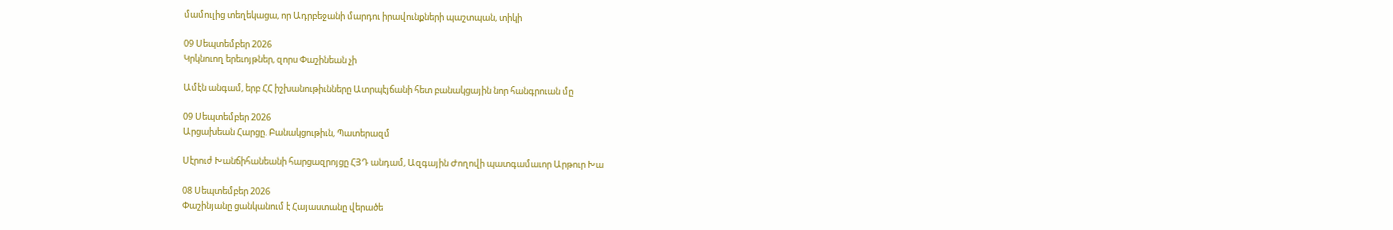մամուլից տեղեկացա, որ Ադրբեջանի մարդու իրավունքների պաշտպան, տիկի

09 Սեպտեմբեր 2026
Կրկնուող երեւոյթներ, զորս Փաշինեան չի

Ամէն անգամ, երբ ՀՀ իշխանութիւնները Ատրպէյճանի հետ բանակցային նոր հանգրուան մը

09 Սեպտեմբեր 2026
Արցախեան Հարցը. Բանակցութիւն, Պատերազմ

Սէրուժ Խանճիհանեանի հարցազրոյցը ՀՅԴ անդամ, Ազգային Ժողովի պատգամաւոր Արթուր Խա

08 Սեպտեմբեր 2026
Փաշինյանը ցանկանում է Հայաստանը վերածե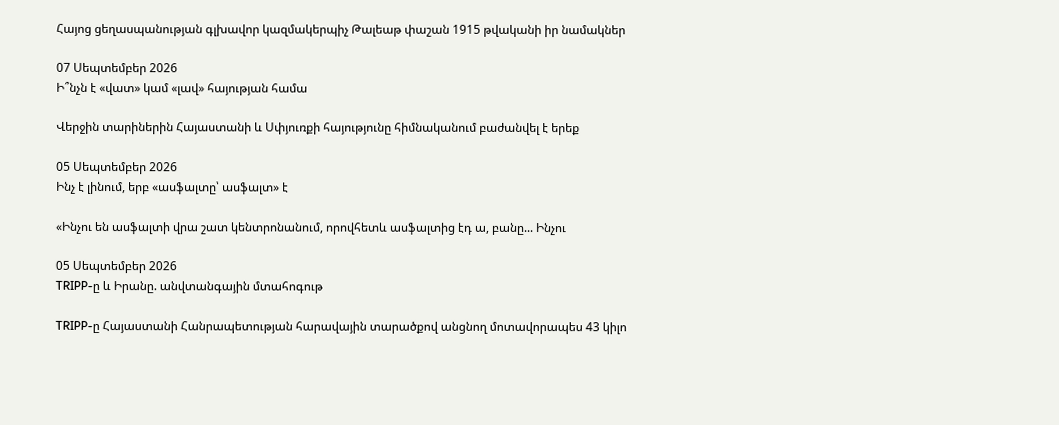Հայոց ցեղասպանության գլխավոր կազմակերպիչ Թալեաթ փաշան 1915 թվականի իր նամակներ

07 Սեպտեմբեր 2026
Ի՞նչն է «վատ» կամ «լավ» հայության համա

Վերջին տարիներին Հայաստանի և Սփյուռքի հայությունը հիմնականում բաժանվել է երեք

05 Սեպտեմբեր 2026
Ինչ է լինում, երբ «ասֆալտը՝ ասֆալտ» է

«Ինչու են ասֆալտի վրա շատ կենտրոնանում, որովհետև ասֆալտից էդ ա, բանը... Ինչու

05 Սեպտեմբեր 2026
TRIPP-ը և Իրանը. անվտանգային մտահոգութ

TRIPP-ը Հայաստանի Հանրապետության հարավային տարածքով անցնող մոտավորապես 43 կիլո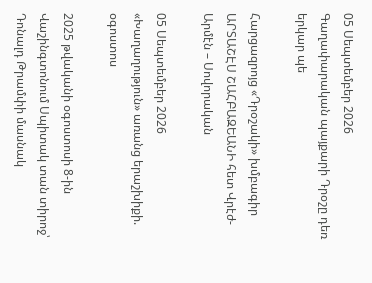05 Սեպտեմբեր 2026
Գաղափարական պայքարի Դրօշը դեռ երկար պե

Հարցազրոյց «Դրօշակի» խմբագիր ԱՐՏԱՇԷՍ ՇԱՀԲԱԶԵԱՆԻ հետ Վրէժ-Արմէն – Սովորական

05 Սեպտեմբեր 2026
«Խաղաղություն» առանց երաշխիքի. օգոստոս

2025 թվականի օգոստոսի 8-ին Վաշինգտոնում Սպիտակ տան տիրոջ՝ Դոնալդ Թրամփի մասնակ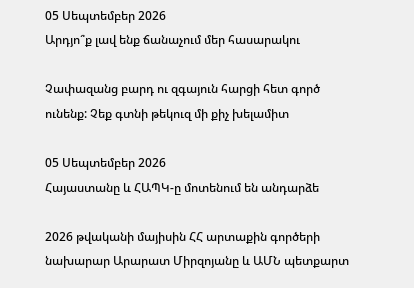05 Սեպտեմբեր 2026
Արդյո՞ք լավ ենք ճանաչում մեր հասարակու

Չափազանց բարդ ու զգայուն հարցի հետ գործ ունենք: Չեք գտնի թեկուզ մի քիչ խելամիտ

05 Սեպտեմբեր 2026
Հայաստանը և ՀԱՊԿ-ը մոտենում են անդարձե

2026 թվականի մայիսին ՀՀ արտաքին գործերի նախարար Արարատ Միրզոյանը և ԱՄՆ պետքարտ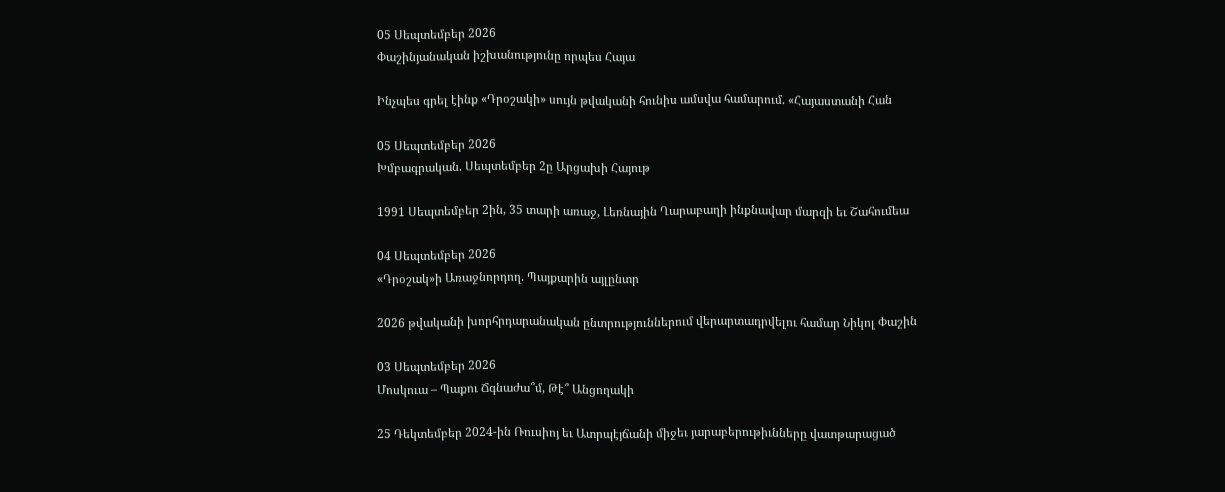05 Սեպտեմբեր 2026
Փաշինյանական իշխանությունը որպես Հայա

Ինչպես գրել էինք «Դրօշակի» սույն թվականի հունիս ամսվա համարում. «Հայաստանի Հան

05 Սեպտեմբեր 2026
Խմբագրական. Սեպտեմբեր 2ը Արցախի Հայութ

1991 Սեպտեմբեր 2ին, 35 տարի առաջ, Լեռնային Ղարաբաղի ինքնավար մարզի եւ Շահումեա

04 Սեպտեմբեր 2026
«Դրօշակ»ի Առաջնորդող. Պայքարին այլընտր

2026 թվականի խորհրդարանական ընտրություններում վերարտադրվելու համար Նիկոլ Փաշին

03 Սեպտեմբեր 2026
Մոսկուա – Պաքու Ճգնաժա՞մ, Թէ՞ Անցողակի

25 Դեկտեմբեր 2024-ին Ռուսիոյ եւ Ատրպէյճանի միջեւ յարաբերութիւնները վատթարացած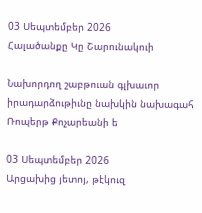03 Սեպտեմբեր 2026
Հալածանքը Կը Շարունակուի

Նախորդող շաբթուան գլխաւոր իրադարձութիւնը նախկին նախագահ Ռոպերթ Քոչարեանի ե

03 Սեպտեմբեր 2026
Արցախից յետոյ, թէկուզ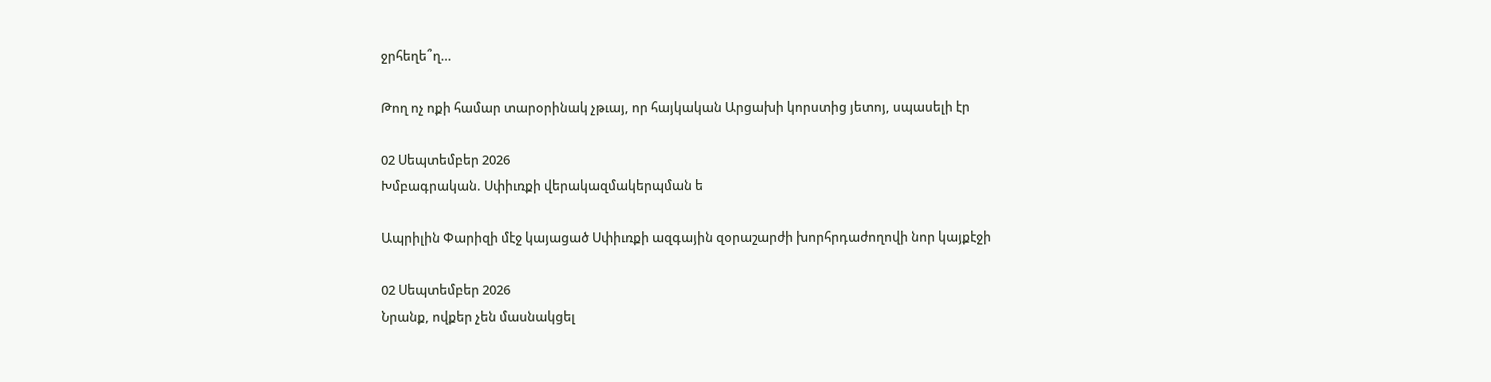ջրհեղե՞ղ…

Թող ոչ ոքի համար տարօրինակ չթւայ, որ հայկական Արցախի կորստից յետոյ, սպասելի էր

02 Սեպտեմբեր 2026
Խմբագրական. Սփիւռքի վերակազմակերպման ե

Ապրիլին Փարիզի մէջ կայացած Սփիւռքի ազգային զօրաշարժի խորհրդաժողովի նոր կայքէջի

02 Սեպտեմբեր 2026
Նրանք, ովքեր չեն մասնակցել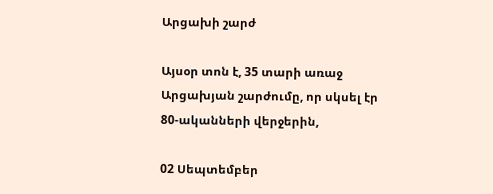Արցախի շարժ

Այսօր տոն է, 35 տարի առաջ Արցախյան շարժումը, որ սկսել էր 80-ականների վերջերին,

02 Սեպտեմբեր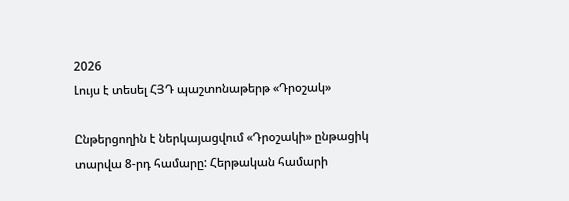2026
Լույս է տեսել ՀՅԴ պաշտոնաթերթ «Դրօշակ»

Ընթերցողին է ներկայացվում «Դրօշակի» ընթացիկ տարվա 8-րդ համարը: Հերթական համարի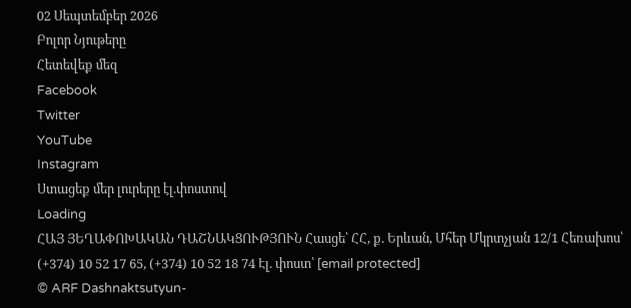02 Սեպտեմբեր 2026
Բոլոր Նյութերը
Հետեվեք մեզ
Facebook
Twitter
YouTube
Instagram
Ստացեք մեր լուրերը էլ.փոստով
Loading
ՀԱՅ ՅԵՂԱՓՈԽԱԿԱՆ ԴԱՇՆԱԿՑՈՒԹՅՈՒՆ Հասցե՝ ՀՀ, ք. Երևան, Մհեր Մկրտչյան 12/1 Հեռախոս՝ (+374) 10 52 17 65, (+374) 10 52 18 74 Էլ. փոստ՝ [email protected]
© ARF Dashnaktsutyun-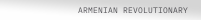ARMENIAN REVOLUTIONARY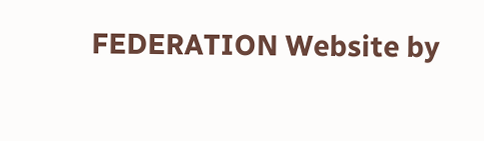FEDERATION Website by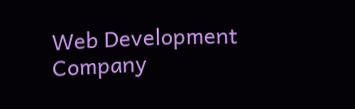Web Development Company